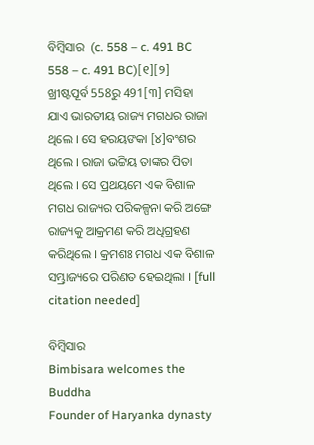ବିମ୍ବିସାର  (c. 558 – c. 491 BC 558 – c. 491 BC)[୧][୨]  ଖ୍ରୀଷ୍ଟପୂର୍ବ 558ରୁ 491[୩] ମସିହା ଯାଏ ଭାରତୀୟ ରାଜ୍ୟ ମଗଧର ରାଜା ଥିଲେ । ସେ ହରୟଙକା [୪]ବଂଶର ଥିଲେ । ରାଜା ଭଟ୍ଟିୟ ତାଙ୍କର ପିତା ଥିଲେ । ସେ ପ୍ରଥୟମେ ଏକ ବିଶାଳ ମଗଧ ରାଜ୍ୟର ପରିକଳ୍ପନା କରି ଅଙ୍ଗେ ରାଜ୍ୟକୁ ଆକ୍ରମଣ କରି ଅଧିଗ୍ରହଣ କରିଥିଲେ । କ୍ରମଶଃ ମଗଧ ଏକ ବିଶାଳ ସମ୍ଭ୍ରାଜ୍ୟରେ ପରିଣତ ହେଇଥିଲା । [full citation needed]

ବିମ୍ବିସାର
Bimbisara welcomes the Buddha
Founder of Haryanka dynasty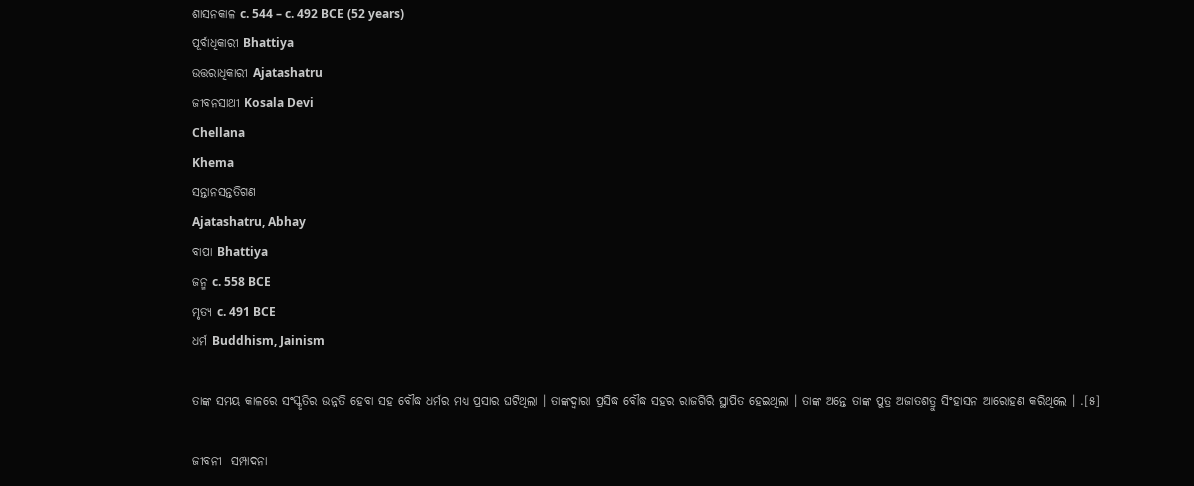ଶାସନକାଳ c. 544 – c. 492 BCE (52 years)
ପୂର୍ବାଧିକାରୀ Bhattiya
ଉତ୍ତରାଧିକାରୀ Ajatashatru
ଜୀବନସାଥୀ Kosala Devi
Chellana
Khema
ସନ୍ତାନସନ୍ତତିଗଣ
Ajatashatru, Abhay
ବାପା Bhattiya
ଜନ୍ମ c. 558 BCE
ମୃତ୍ୟ c. 491 BCE
ଧର୍ମ Buddhism, Jainism

ତାଙ୍କ ସମୟ କାଳରେ ସଂସ୍କୃତିର ଉନ୍ନତି ହେବା ସହ ବୌଦ୍ଧ ଧର୍ମର ମଧ୍ୟ ପ୍ରସାର ଘଟିଥିଲା । ତାଙ୍କଦ୍ୱାରା ପ୍ରସିଦ୍ଧ ବୌଦ୍ଧ ସହର ରାଜଗିରି ସ୍ଥାପିତ ହେଇଥିଲା । ତାଙ୍କ ଅନ୍ତେ ତାଙ୍କ ପୁତ୍ର ଅଜାତଶତ୍ରୁ ସିଂହାସନ ଆରୋହଣ କରିଥିଲେ । .[୫]

ଜୀବନୀ  ସମ୍ପାଦନା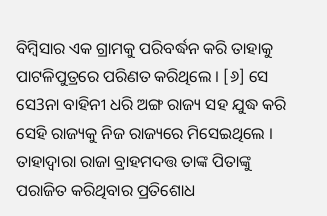ବିମ୍ବିସାର ଏକ ଗ୍ରାମକୁ ପରିବର୍ଦ୍ଧନ କରି ତାହାକୁ ପାଟଳିପୁତ୍ରରେ ପରିଣତ କରିଥିଲେ । [୬] ସେ ସେ3ନା ବାହିନୀ ଧରି ଅଙ୍ଗ ରାଜ୍ୟ ସହ ଯୁଦ୍ଧ କରି ସେହି ରାଜ୍ୟକୁ ନିଜ ରାଜ୍ୟରେ ମିସେଇଥିଲେ । ତାହାଦ୍ୱାରା ରାଜା ବ୍ରାହମଦତ୍ତ ତାଙ୍କ ପିତାଙ୍କୁ ପରାଜିତ କରିଥିବାର ପ୍ରତିଶୋଧ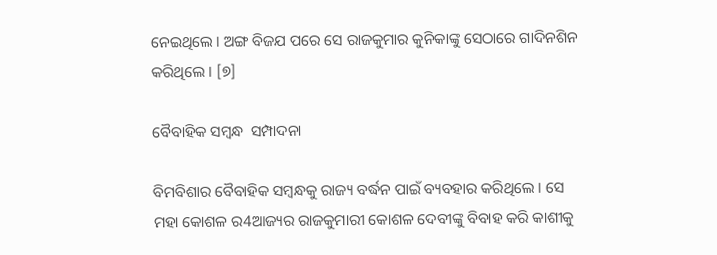ନେଇଥିଲେ । ଅଙ୍ଗ ବିଜଯ ପରେ ସେ ରାଜକୁମାର କୁନିକାଙ୍କୁ ସେଠାରେ ଗାଦିନଶିନ କରିଥିଲେ । [୭]

ବୈବାହିକ ସମ୍ବନ୍ଧ  ସମ୍ପାଦନା

ବିମବିଶାର ବୈବାହିକ ସମ୍ବନ୍ଧକୁ ରାଜ୍ୟ ବର୍ଦ୍ଧନ ପାଇଁ ବ୍ୟବହାର କରିଥିଲେ । ସେ ମହା କୋଶଳ ର4ଆଜ୍ୟର ରାଜକୁମାରୀ କୋଶଳ ଦେବୀଙ୍କୁ ବିବାହ କରି କାଶୀକୁ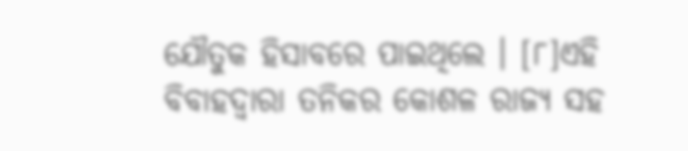ଯୌତୁକ ହିସାବରେ ପାଇଥିଲେ । [୮]ଏହି ବିବାହଦ୍ୱାରା ତନିକର କୋଶଳ ରାଜ୍ୟ ସହ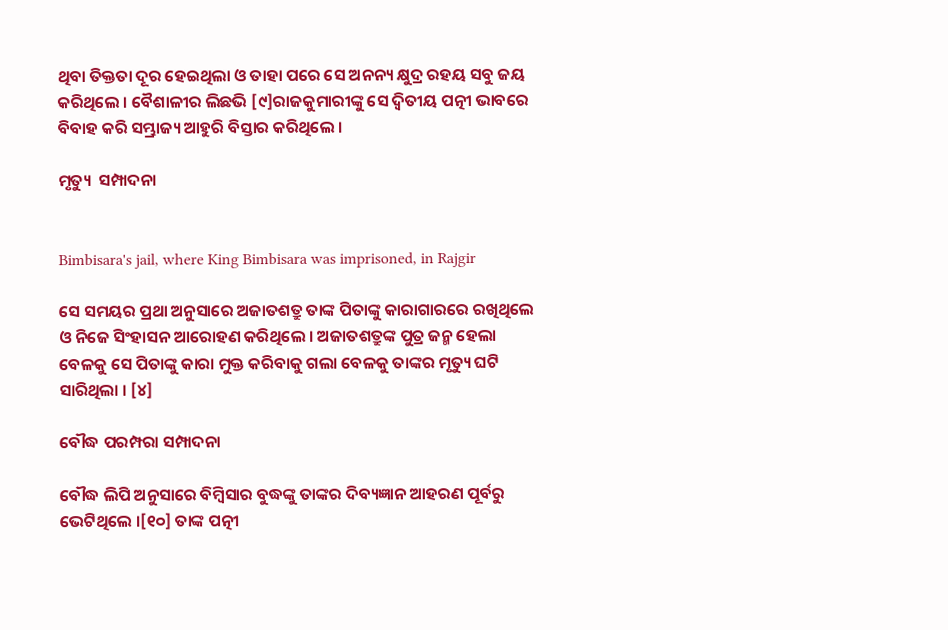ଥିବା ତିକ୍ତତା ଦୂର ହେଇଥିଲା ଓ ତାହା ପରେ ସେ ଅନନ୍ୟ କ୍ଷୁଦ୍ର ରହୟ ସବୁ ଜୟ କରିଥିଲେ । ବୈଶାଳୀର ଲିଛଭି [୯]ରାଜକୁମାରୀଙ୍କୁ ସେ ଦ୍ୱିତୀୟ ପତ୍ନୀ ଭାବରେ ବିବାହ କରି ସମ୍ଭ୍ରାଜ୍ୟ ଆହୁରି ବିସ୍ତାର କରିଥିଲେ ।

ମୃତ୍ୟୁ  ସମ୍ପାଦନା


Bimbisara's jail, where King Bimbisara was imprisoned, in Rajgir

ସେ ସମୟର ପ୍ରଥା ଅନୁସାରେ ଅଜାତଶତ୍ରୁ ତାଙ୍କ ପିତାଙ୍କୁ କାରାଗାରରେ ରଖିଥିଲେ ଓ ନିଜେ ସିଂହାସନ ଆରୋହଣ କରିଥିଲେ । ଅଜାତଶତ୍ରୁଙ୍କ ପୁତ୍ର ଜନ୍ମ ହେଲା ବେଳକୁ ସେ ପିତାଙ୍କୁ କାରା ମୁକ୍ତ କରିବାକୁ ଗଲା ବେଳକୁ ତାଙ୍କର ମୃତ୍ୟୁ ଘଟି ସାରିଥିଲା । [୪]

ବୌଦ୍ଧ ପରମ୍ପରା ସମ୍ପାଦନା

ବୌଦ୍ଧ ଲିପି ଅନୁସାରେ ବିମ୍ବିସାର ବୁଦ୍ଧଙ୍କୁ ତାଙ୍କର ଦିବ୍ୟଜ୍ଞାନ ଆହରଣ ପୂର୍ବରୁ ଭେଟିଥିଲେ ।[୧୦] ତାଙ୍କ ପତ୍ନୀ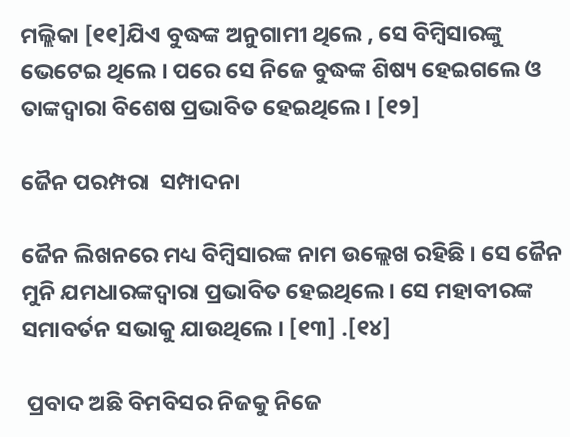ମଲ୍ଲିକା [୧୧]ଯିଏ ବୁଦ୍ଧଙ୍କ ଅନୁଗାମୀ ଥିଲେ , ସେ ବିମ୍ବିସାରଙ୍କୁ ଭେଟେଇ ଥିଲେ । ପରେ ସେ ନିଜେ ବୁଦ୍ଧଙ୍କ ଶିଷ୍ୟ ହେଇଗଲେ ଓ ତାଙ୍କଦ୍ୱାରା ବିଶେଷ ପ୍ରଭାବିତ ହେଇଥିଲେ । [୧୨]

ଜୈନ ପରମ୍ପରା  ସମ୍ପାଦନା

ଜୈନ ଲିଖନରେ ମଧ୍ୟ ବିମ୍ବିସାରଙ୍କ ନାମ ଉଲ୍ଲେଖ ରହିଛି । ସେ ଜୈନ ମୁନି ଯମଧାରଙ୍କଦ୍ୱାରା ପ୍ରଭାବିତ ହେଇଥିଲେ । ସେ ମହାବୀରଙ୍କ ସମାବର୍ତନ ସଭାକୁ ଯାଉଥିଲେ । [୧୩] .[୧୪]

 ପ୍ରବାଦ ଅଛି ବିମବିସର ନିଜକୁ ନିଜେ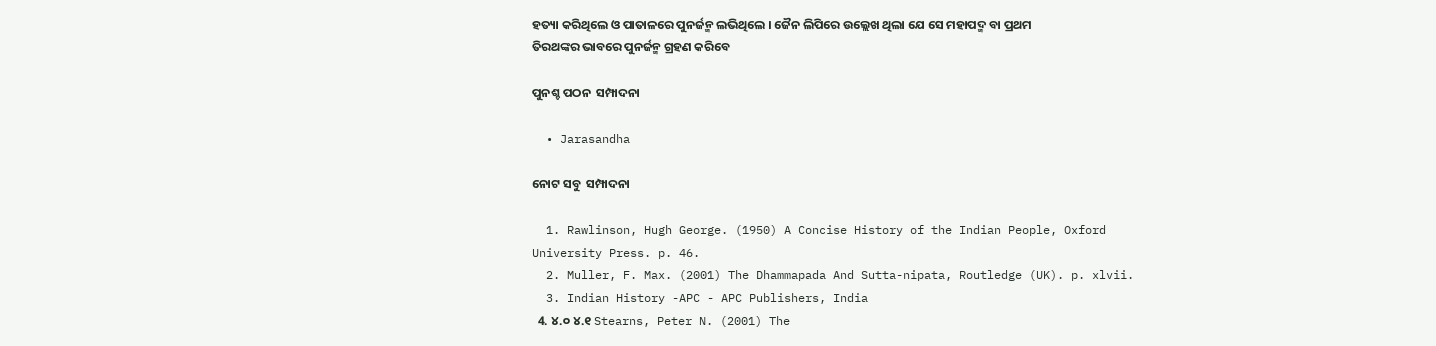ହତ୍ୟା କରିଥିଲେ ଓ ପାତାଳରେ ପୁନର୍ଜନ୍ମ ଲଭିଥିଲେ । ଜୈନ ଲିପିରେ ଉଲ୍ଲେଖ ଥିଲା ଯେ ସେ ମହାପଦ୍ମ ବା ପ୍ରଥମ ତିରଥଙ୍କର ଭାବରେ ପୁନର୍ଜନ୍ମ ଗ୍ରହଣ କରିବେ

ପୁନଶ୍ଚ ପଠନ  ସମ୍ପାଦନା

  • Jarasandha

ନୋଟ ସବୁ  ସମ୍ପାଦନା

  1. Rawlinson, Hugh George. (1950) A Concise History of the Indian People, Oxford University Press. p. 46.
  2. Muller, F. Max. (2001) The Dhammapada And Sutta-nipata, Routledge (UK). p. xlvii.
  3. Indian History -APC - APC Publishers, India
  4. ୪.୦ ୪.୧ Stearns, Peter N. (2001) The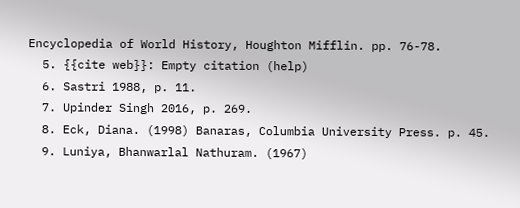Encyclopedia of World History, Houghton Mifflin. pp. 76-78.
  5. {{cite web}}: Empty citation (help)
  6. Sastri 1988, p. 11.
  7. Upinder Singh 2016, p. 269.
  8. Eck, Diana. (1998) Banaras, Columbia University Press. p. 45.
  9. Luniya, Bhanwarlal Nathuram. (1967)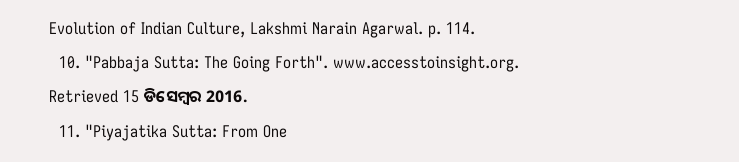Evolution of Indian Culture, Lakshmi Narain Agarwal. p. 114.
  10. "Pabbaja Sutta: The Going Forth". www.accesstoinsight.org. Retrieved 15 ଡିସେମ୍ବର 2016.
  11. "Piyajatika Sutta: From One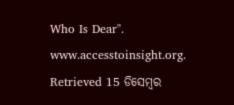Who Is Dear". www.accesstoinsight.org. Retrieved 15 ଡିସେମ୍ବର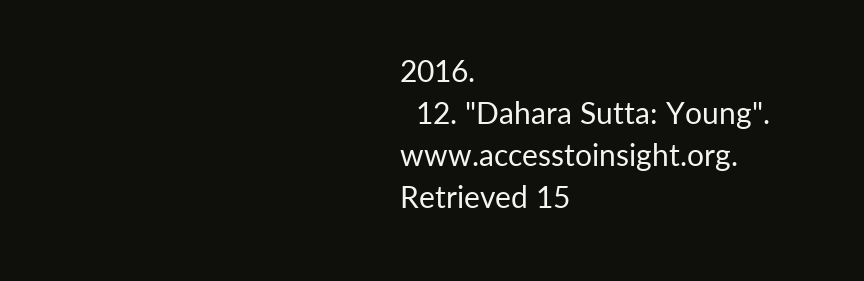2016.
  12. "Dahara Sutta: Young". www.accesstoinsight.org. Retrieved 15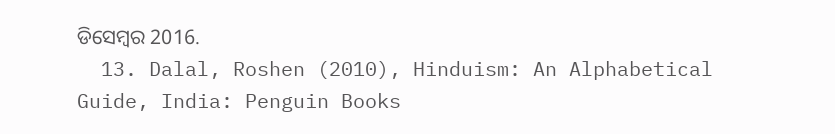ଡିସେମ୍ବର 2016.
  13. Dalal, Roshen (2010), Hinduism: An Alphabetical Guide, India: Penguin Books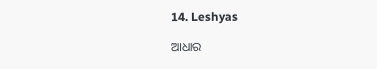14. Leshyas

ଆଧାର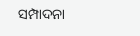ସମ୍ପାଦନା